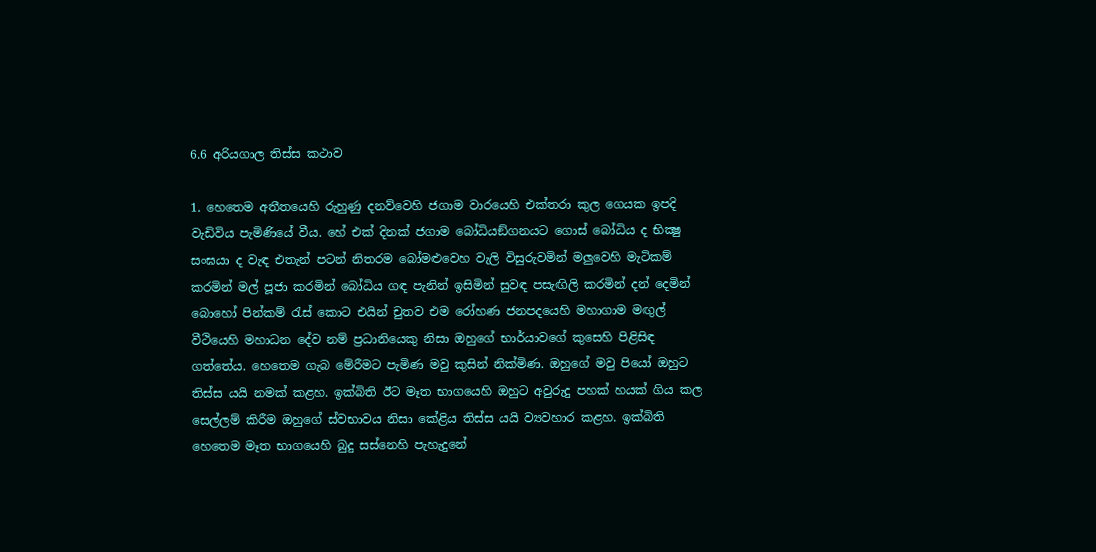6.6 අරියගාල තිස්ස කථාව

1. හෙතෙම අතීතයෙහි රුහුණු දනව්වෙහි ජගාම වාරයෙහි එක්තරා කුල ගෙයක ඉපදි වැඩිවිය පැමිණියේ වීය. හේ එක් දිනක් ජගාම බෝධියඞ්ගනයට ගොස් බෝධිය ද භික්‍ෂු සංඝයා ද වැඳ එතැන් පටන් නිතරම බෝමළුවෙහ වැලි විසුරුවමින් මලුවෙහි මැටිකම් කරමින් මල් පූජා කරමින් බෝධිය ගඳ පැනින් ඉසිමින් සුවඳ පසැඟිලි කරමින් දන් දෙමින් බොහෝ පින්කම් රැස් කොට එයින් චුතව එම රෝහණ ජනපදයෙහි මහාගාම මඟුල් වීථියෙහි මහාධන දේව නම් ප්‍ර‍ධානියෙකු නිසා ඔහුගේ භාර්යාවගේ කුසෙහි පිළිසිඳ ගත්තේය. හෙතෙම ගැබ මේරීමට පැමිණ මවු කුසින් නික්මිණ. ඔහුගේ මවු පියෝ ඔහුට තිස්ස යයි නමක් කළහ. ඉක්බිති ඊට මෑත භාගයෙහි ඔහුට අවුරුදු පහක් හයක් ගිය කල සෙල්ලම් කිරීම ඔහුගේ ස්වභාවය නිසා කේළිය තිස්ස යයි ව්‍යවහාර කළහ. ඉක්බිති හෙතෙම මෑත භාගයෙහි බුදු සස්නෙහි පැහැදුනේ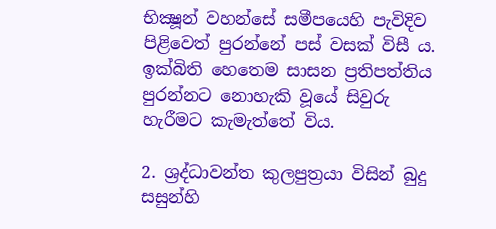භික්‍ෂූන් වහන්සේ සමීපයෙහි පැවිදිව පිළිවෙත් පුරන්නේ පස් වසක් විසී ය. ඉක්බිති හෙතෙම සාසන ප්‍ර‍තිපත්තිය පුරන්නට නොහැකි වූයේ සිවුරු හැරීමට කැමැත්තේ විය.

2. ශ්‍ර‍ද්ධාවන්ත කුලපුත්‍ර‍යා විසින් බුදු සසුන්හි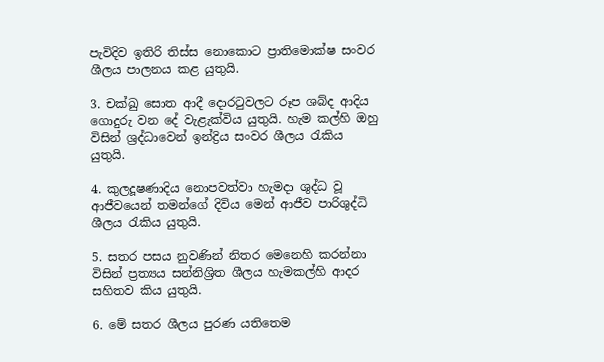පැවිදිව ඉතිරි තිස්ස නොකොට ප්‍රාතිමොක්ෂ සංවර ශීලය පාලනය කළ යුතුයි.

3. චක්ඛු සොත ආදී දොරටුවලට රූප ශබ්ද ආදිය ගොදුරු වන දේ වැළැක්විය යුතුයි. හැම කල්හි ඔහු විසින් ශ්‍ර‍ද්ධාවෙන් ඉන්ද්‍රිය සංවර ශීලය රැකිය යුතුයි.

4. කුලදූෂණාදිය නොපවත්වා හැමදා ශුද්ධ වූ ආජීවයෙන් තමන්ගේ දිවිය මෙන් ආජීව පාරිශුද්ධි ශීලය රැකිය යුතුයි.

5. සතර පසය නුවණින් නිතර මෙනෙහි කරන්නා විසින් ප්‍ර‍ත්‍යය සන්නිශ්‍රිත ශීලය හැමකල්හි ආදර සහිතව කිය යුතුයි.

6. මේ සතර ශීලය පුරණ යතිතෙම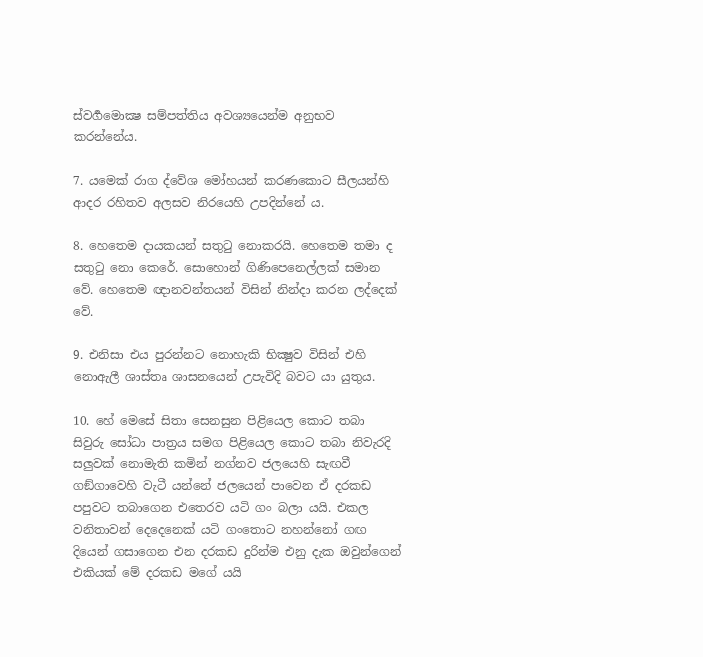ස්වර්‍ගමොක්‍ෂ සම්පත්තිය අවශ්‍යයෙන්ම අනුභව කරන්නේය.

7. යමෙක් රාග ද්වේශ මෝහයන් කරණකොට සීලයන්හි ආදර රහිතව අලසව නිරයෙහි උපදින්නේ ය.

8. හෙතෙම දායකයන් සතුටු නොකරයි. හෙතෙම තමා ද සතුටු නො කෙරේ. සොහොන් ගිණිපෙනෙල්ලක් සමාන වේ. හෙතෙම ඥානවන්තයන් විසින් නින්දා කරන ලද්දෙක් වේ.

9. එනිසා එය පුරන්නට නොහැකි භික්‍ෂුව විසින් එහි නොඇලී ශාස්තෘ ශාසනයෙන් උපැවිදි බවට යා යුතුය.

10. හේ මෙසේ සිතා සෙනසුන පිළියෙල කොට තබා සිවුරු සෝධා පාත්‍ර‍ය සමග පිළියෙල කොට තබා නිවැරදි සලුවක් නොමැති කමින් නග්නව ජලයෙහි සැඟවී ගඞ්ගාවෙහි වැටී යන්නේ ජලයෙන් පාවෙන ඒ දරකඩ පපුවට තබාගෙන එතෙරව යටි ගං බලා යයි. එකල වනිතාවන් දෙදෙනෙක් යටි ගංතොට නහන්නෝ ගඟ දියෙන් ගසාගෙන එන දරකඩ දුරින්ම එනු දැක ඔවුන්ගෙන් එකියක් මේ දරකඩ මගේ යයි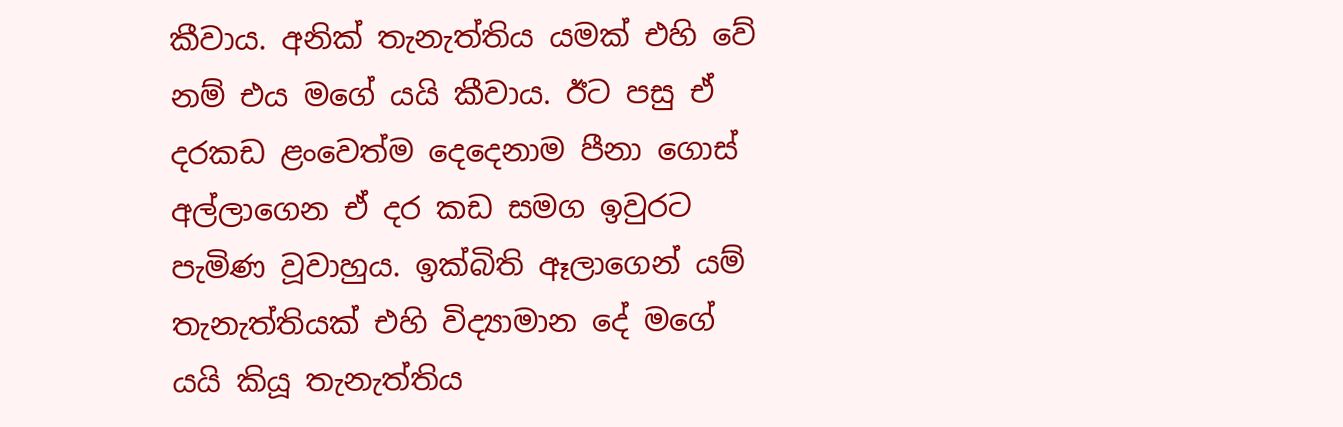කීවාය. අනික් තැනැත්තිය යමක් එහි වේ නම් එය මගේ යයි කීවාය. ඊට පසු ඒ දරකඩ ළංවෙත්ම දෙදෙනාම පීනා ගොස් අල්ලාගෙන ඒ දර කඩ සමග ඉවුරට පැමිණ වූවාහුය. ඉක්බිති ඈලාගෙන් යම් තැනැත්තියක් එහි විද්‍යාමාන දේ මගේ යයි කියූ තැනැත්තිය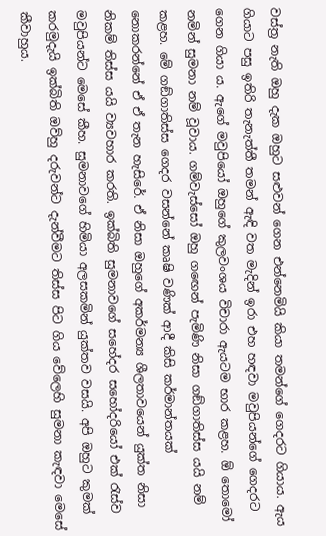වස්ත්‍ර‍ නැති ඔහු දැක ඔහුට සළුවන් ගෙන එන්නෙමියි කියා තමන්ගේ ගෙදරට ගියාය. ඇය ගියාට පසු ඉතිරි තැනැත්තී තමන් ඇඳි වත මැදින් ඉරා එහ හඳවා මවුපියන්ගේ ගෙදරට ගෙන ගියා ය. ඇගේ මවුපියෝ ඔහුගේ කුලවංශය විචාරා ඇයටම භාර කළහ. ඕ තොමෝ නමින් සුමනා නම් වූවාය. ගම්වැස්සෝ ඔහු ගඟෙන් පැමිණි නිසා ගඞ්ගාතිස්ස යයි නම් කළහ. මේ ගඞ්ගාතිස්ස ගෙදර වසන්නේ කෘෂි වණික් ආදී කිසි කර්මාන්තයක් නොකරන්නේ ඒ ඒ තැන හැසිරේ. ඒ නිසා ඔහුගේ අකර්මන්‍ය ශීලතාවයෙන් යුක්ත නිසා නිකම් තිස්ස යයි ව්‍යවහාර කරති. ඉක්බිති සුමනාවගේ සහේදර සහෝදරියෝ එක් රැස්ව මවුපියන්ට මෙසේ කීහ. සුමනාවගේ හිමියා අලසකමින් යුක්තව වසයි. අපි ඔහුට කුමක් කරමුදැයි ඉක්බිති ඔව්හු දරුවන්ට දැන්වීමට තිස්ස පිට ගිය වේලෙහි සුමනා කැඳවා මෙසේ කීවාහුය.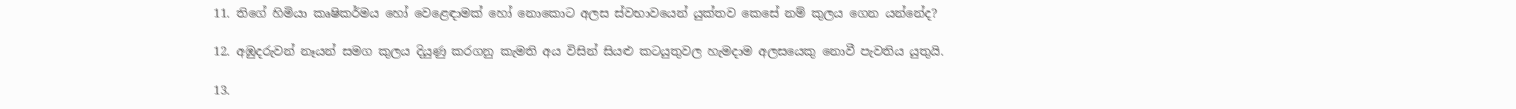11. තිගේ හිමියා කෘෂිකර්මය හෝ වෙළෙඳාමක් හෝ නොකොට අලස ස්වභාවයෙන් යුක්තව කෙසේ නම් කුලය ගෙන යන්නේද?

12. අඹුදරුවන් නෑයන් සමග කුලය දියුණු කරගනු කැමති අය විසින් සියළු කටයුතුවල හැමදාම අලසයෙකු නොවී පැවතිය යුතුයි.

13.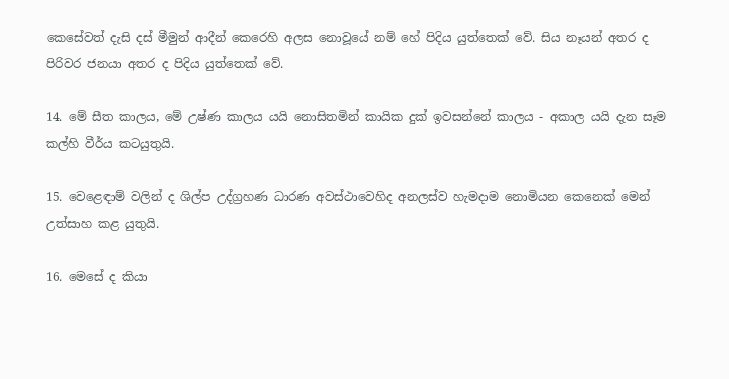කෙසේවත් දැසි දස් මීමුන් ආදීන් කෙරෙහි අලස නොවූයේ නම් හේ පිදිය යුත්තෙක් වේ. සිය නෑයන් අතර ද පිරිවර ජනයා අතර ද පිදිය යුත්තෙක් වේ.

14. මේ සීත කාලය, මේ උෂ්ණ කාලය යයි නොසිතමින් කායික දුක් ඉවසන්නේ කාලය - අකාල යයි දැන සෑම කල්හි වීර්ය කටයුතුයි.

15. වෙළෙඳාම් වලින් ද ශිල්ප උද්ග්‍ර‍හණ ධාරණ අවස්ථාවෙහිද අනලස්ව හැමදාම නොමියන කෙනෙක් මෙන් උත්සාහ කළ යුතුයි.

16. මෙසේ ද කියා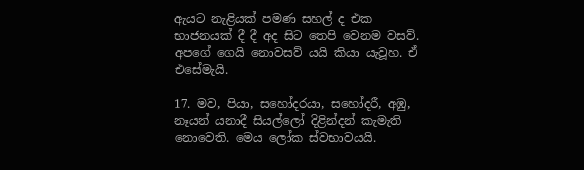ඇයට නැළියක් පමණ සහල් ද එක භාජනයක් දී දී අද සිට තෙපි වෙනම වසව්. අපගේ ගෙයි නොවසව් යයි කියා යැවූහ. ඒ එසේමැයි.

17. මව, පියා, සහෝදරයා, සහෝදරී, අඹු, නෑයන් යනාදී සියල්ලෝ දිළින්දන් කැමැති නොවෙති. මෙය ලෝක ස්වභාවයයි.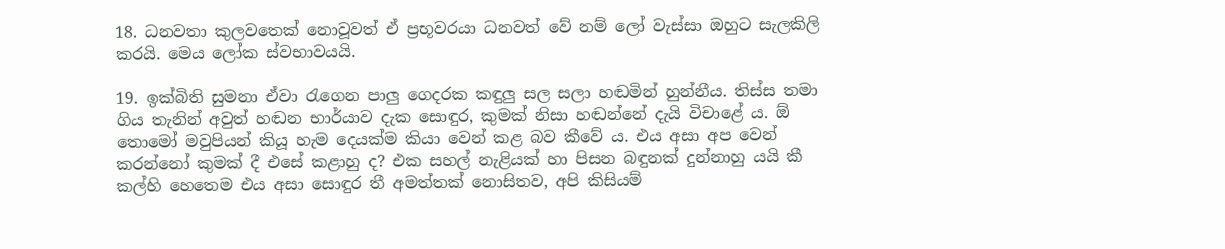18. ධනවතා කුලවතෙක් නොවූවත් ඒ ප්‍ර‍භූවරයා ධනවත් වේ නම් ලෝ වැස්සා ඔහුට සැලකිලි කරයි. මෙය ලෝක ස්වභාවයයි.

19. ඉක්බිති සුමනා ඒවා රැගෙන පාලු ගෙදරක කඳුලු සල සලා හඬමින් හුන්නීය. තිස්ස තමා ගිය තැනින් අවුත් හඬන භාර්යාව දැක සොඳුර, කුමක් නිසා හඬන්නේ දැයි විචාළේ ය. ඕ තොමෝ මවුපියන් කියූ හැම දෙයක්ම කියා වෙන් කළ බව කීවේ ය. එය අසා අප වෙන් කරන්නෝ කුමක් දී එසේ කළාහු ද? එක සහල් නැළියක් හා පිසන බඳුනක් දුන්නාහු යයි කී කල්හි හෙතෙම එය අසා සොඳුර තී අමත්තක් නොසිතව, අපි කිසියම්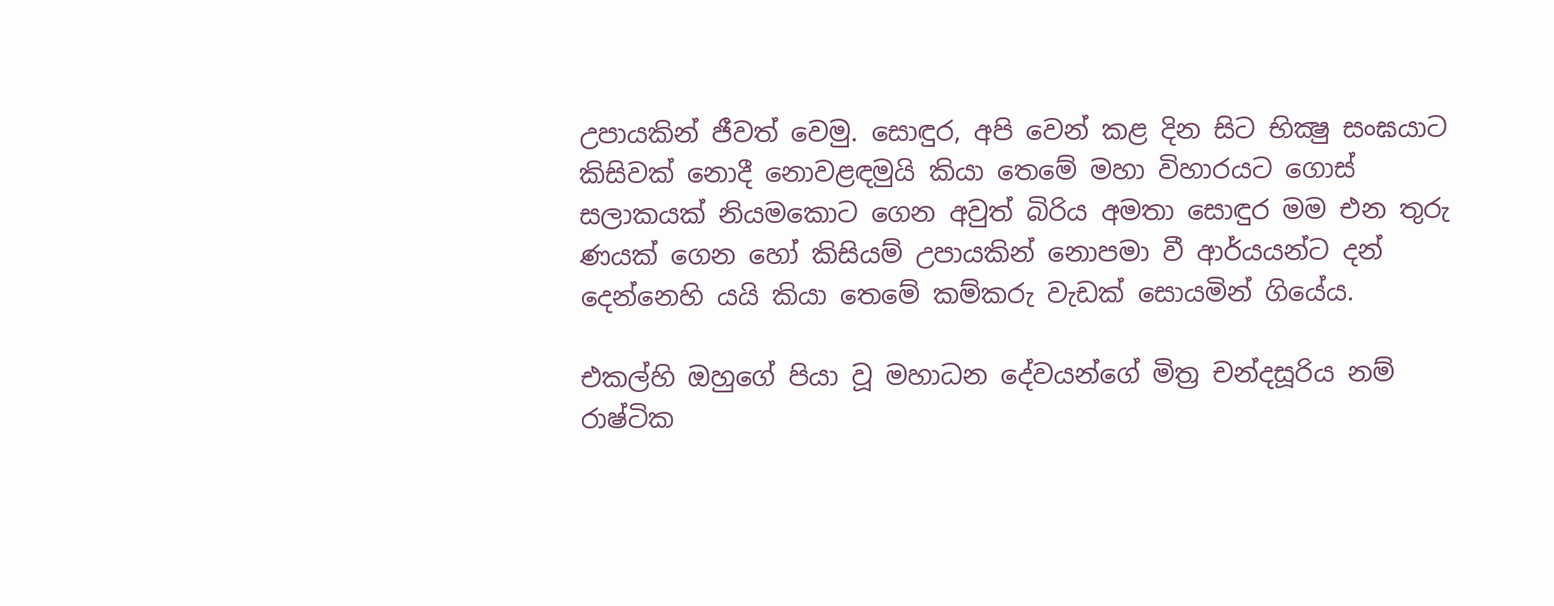උපායකින් ජීවත් වෙමු. සොඳුර, අපි වෙන් කළ දින සිට භික්‍ෂු සංඝයාට කිසිවක් නොදී නොවළඳමුයි කියා තෙමේ මහා විහාරයට ගොස් සලාකයක් නියමකොට ගෙන අවුත් බිරිය අමතා සොඳුර මම එන තුරු ණයක් ගෙන හෝ කිසියම් උපායකින් නොපමා වී ආර්යයන්ට දන් දෙන්නෙහි යයි කියා තෙමේ කම්කරු වැඩක් සොයමින් ගියේය.

එකල්හි ඔහුගේ පියා වූ මහාධන දේවයන්ගේ මිත්‍ර‍ චන්දසූරිය නම් රාෂ්ටික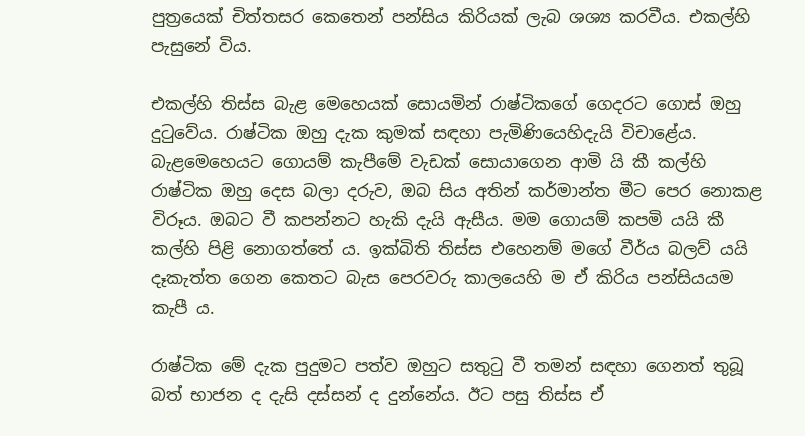පුත්‍රයෙක් චිත්තසර කෙතෙන් පන්සිය කිරියක් ලැබ ශශ්‍ය කරවීය. එකල්හි පැසුනේ විය.

එකල්හි තිස්ස බැළ මෙහෙයක් සොයමින් රාෂ්ටිකගේ ගෙදරට ගොස් ඔහු දුටුවේය. රාෂ්ටික ඔහු දැක කුමක් සඳහා පැමිණියෙහිදැයි විචාළේය. බැළමෙහෙයට ගොයම් කැපීමේ වැඩක් සොයාගෙන ආමි යි කී කල්හි රාෂ්ටික ඔහු දෙස බලා දරුව, ඔබ සිය අතින් කර්මාන්ත මීට පෙර නොකළ විරූය. ඔබට වී කපන්නට හැකි දැයි ඇසීය. මම ගොයම් කපමි යයි කී කල්හි පිළි නොගත්තේ ය. ඉක්බිති තිස්ස එහෙනම් මගේ වීර්ය බලව් යයි දෑකැත්ත ගෙන කෙතට බැස පෙරවරු කාලයෙහි ම ඒ කිරිය පන්සියයම කැපී ය.

රාෂ්ටික මේ දැක පුදුමට පත්ව ඔහුට සතුටු වී තමන් සඳහා ගෙනත් තුබූ බත් භාජන ද දැසි දස්සන් ද දුන්නේය. ඊට පසු තිස්ස ඒ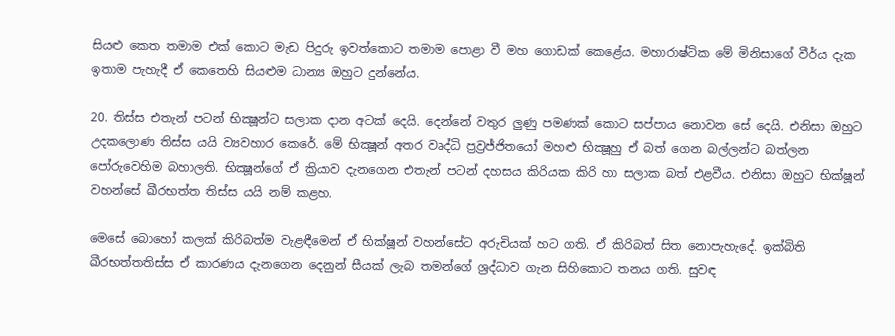සියළු කෙත තමාම එක් කොට මැඩ පිදුරු ඉවත්කොට තමාම පොළා වී මහ ගොඩක් කෙළේය. මහාරාෂ්ටික මේ මිනිසාගේ වීර්ය දැක ඉතාම පැහැදී ඒ කෙතෙහි සියළුම ධාන්‍ය ඔහුට දුන්නේය.

20. තිස්ස එතැන් පටන් භික්‍ෂූන්ට සලාක දාන අටක් දෙයි. දෙන්නේ වතුර ලුණු පමණක් කොට සප්පාය නොවන සේ දෙයි. එනිසා ඔහුට උදකලොණ තිස්ස යයි ව්‍යවහාර කෙරේ. මේ භික්‍ෂූන් අතර වෘද්ධි ප්‍ර‍ව්‍ර‍ජ්ජිතයෝ මහළු භික්‍ෂූහු ඒ බත් ගෙන බල්ලන්ට බත්ලන පෝරුවෙහිම බහාලති. භික්‍ෂූන්ගේ ඒ ක්‍රියාව දැනගෙන එතැන් පටන් දහසය කිරියක කිරි හා සලාක බත් එළවීය. එනිසා ඔහුට භික්ෂූන් වහන්සේ ඛීරභත්ත තිස්ස යයි නම් කළහ.

මෙසේ බොහෝ කලක් කිරිබත්ම වැළඳීමෙන් ඒ භික්ෂූන් වහන්සේට අරුචියක් හට ගති. ඒ කිරිබත් සිත නොපැහැදේ. ඉක්බිති ඛීරභත්තතිස්ස ඒ කාරණය දැනගෙන දෙනුන් සීයක් ලැබ තමන්ගේ ශ්‍ර‍ද්ධාව ගැන සිහිකොට තනය ගති. සුවඳ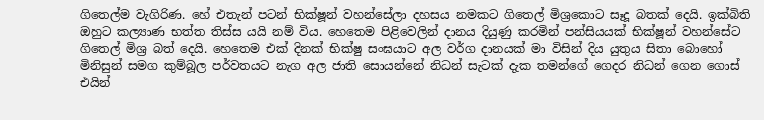ගිතෙල්ම වැගිරිණ. හේ එතැන් පටන් භික්ෂූන් වහන්සේලා දහසය නමකට ගිතෙල් මිශ්‍රකොට සෑදූ බතක් දෙයි. ඉක්බිති ඔහුට කල්‍යාණ භත්ත තිස්ස යයි නම් විය. හෙතෙම පිළිවෙලින් දානය දියුණු කරමින් පන්සියයක් භික්ෂූන් වහන්සේට ගිතෙල් මිශ්‍ර‍ බත් දෙයි. හෙතෙම එක් දිනක් භික්ෂු සංඝයාට අල වර්ග දානයක් මා විසින් දිය යුතුය සිතා බොහෝ මිනිසුන් සමග කුම්බූල පර්වතයට නැග අල ජාති සොයන්නේ නිධන් සැටක් දැක තමන්ගේ ගෙදර නිධන් ගෙන ගොස් එයින්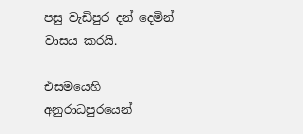පසු වැඩිපුර දන් දෙමින් වාසය කරයි.

එසමයෙහි අනුරාධපුරයෙන්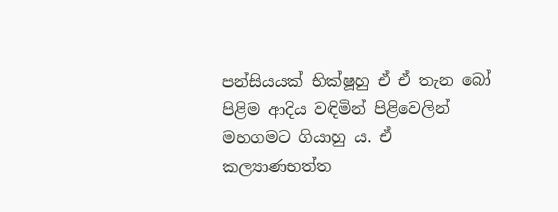පන්සියයක් භික්ෂූහු ඒ ඒ තැන බෝ පිළිම ආදිය වඳිමින් පිළිවෙලින් මහගමට ගියාහු ය. ඒ කල්‍යාණභත්ත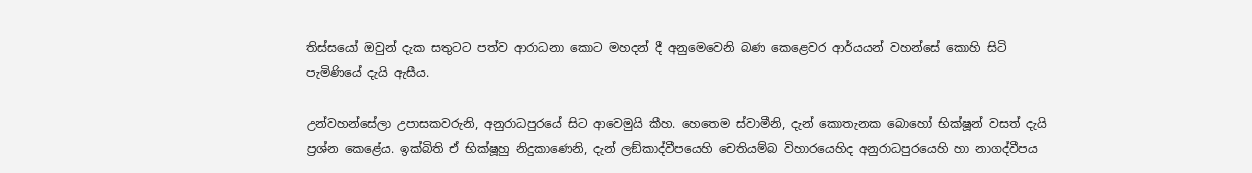තිස්සයෝ ඔවුන් දැක සතුටට පත්ව ආරාධනා කොට මහදන් දී අනුමෙවෙනි බණ කෙළෙවර ආර්යයන් වහන්සේ කොහි සිටි පැමිණියේ දැයි ඇසීය.

උන්වහන්සේලා උපාසකවරුනි, අනුරාධපුරයේ සිට ආවෙමුයි කීහ. හෙතෙම ස්වාමීනි, දැන් කොතැනක බොහෝ භික්ෂූන් වසත් දැයි ප්‍ර‍ශ්න කෙළේය. ඉක්බිති ඒ භික්ෂූහු නිදුකාණෙනි, දැන් ලඞ්කාද්වීපයෙහි චෙතියම්බ විහාරයෙහිද අනුරාධපුරයෙහි හා නාගද්වීපය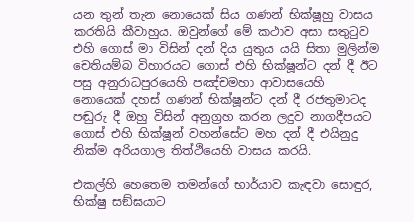යන තුන් තැන නොයෙක් සිය ගණන් භික්ෂූහු වාසය කරතියි කීවාහුය. ඔවුන්ගේ මේ කථාව අසා සතුටුව එහි ගොස් මා විසින් දන් දිය යුතුය යයි සිතා මුලින්ම චෙතියම්බ විහාරයට ගොස් එහි භික්ෂූන්ට දන් දී ඊට පසු අනුරාධපුරයෙහි පඤ්චමහා ආවාසයෙහි නොයෙක් දහස් ගණන් භික්ෂූන්ට දන් දී රජතුමාටද පඬුරු දී ඔහු විසින් අනුග්‍ර‍හ කරන ලදුව නාගදීපයට ගොස් එහි භික්ෂූන් වහන්සේට මහ දන් දී එයිනුදු නික්ම අරියගාල තිත්ථියෙහි වාසය කරයි.

එකල්හි හෙතෙම තමන්ගේ භාර්යාව කැඳවා සොඳුර, භික්ෂු සඞ්ඝයාට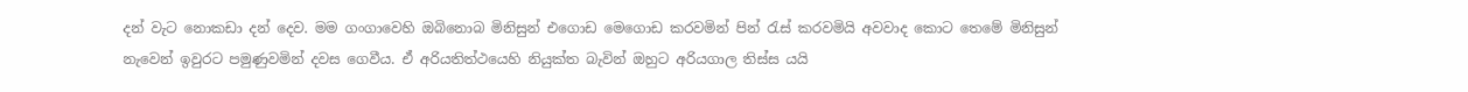දන් වැට නොකඩා දන් දෙව. මම ගංගාවෙහි ඔබිනොබ මිනිසුන් එගොඩ මෙගොඩ කරවමින් පින් රැස් කරවමියි අවවාද කොට තෙමේ මිනිසුන් නැවෙන් ඉවුරට පමුණුවමින් දවස ගෙවීය. ඒ අරියතිත්ථයෙහි නියුක්ත බැවින් ඔහුට අරියගාල තිස්ස යයි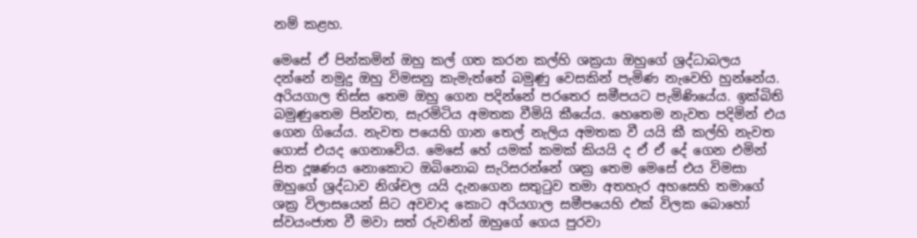නම් කළහ.

මෙසේ ඒ පින්කමින් ඔහු කල් ගත කරන කල්හි ශක්‍ර‍යා ඔහුගේ ශ්‍ර‍ද්ධාබලය දන්නේ නමුදු ඔහු විමසනු කැමැත්තේ බමුණු වෙසකින් පැමිණ නැවෙහි හුන්නේය. අරියගාල තිස්ස තෙම ඔහු ගෙන පදින්නේ පරතෙර සමීපයට පැමිණියේය. ඉක්බිති බමුණුතෙම පින්වත, සැරමිටිය අමතක වීමියි කීයේය. හෙතෙම නැවත පදිමින් එය ගෙන ගියේය. නැවත පයෙහි ගාන තෙල් නැලිය අමතක වී යයි කී කල්හි නැවත ගොස් එයද ගෙනාවේය. මෙසේ හේ යමක් කමක් කියයි ද ඒ ඒ දේ ගෙන එමින් සිත දූෂණය නොකොට ඔබිනොබ සැරිසරන්නේ ශක්‍ර‍ තෙම මෙසේ එය විමසා ඔහුගේ ශ්‍ර‍ද්ධාව නිශ්චල යයි දැනගෙන සතුටුව තමා අතහැර අහසෙහි තමාගේ ශක්‍ර‍ විලාසයෙන් සිට අවවාද කොට අරියගාල සමීපයෙහි එක් විලක බොහෝ ස්වයංජාත වී මවා සත් රුවනින් ඔහුගේ ගෙය පුරවා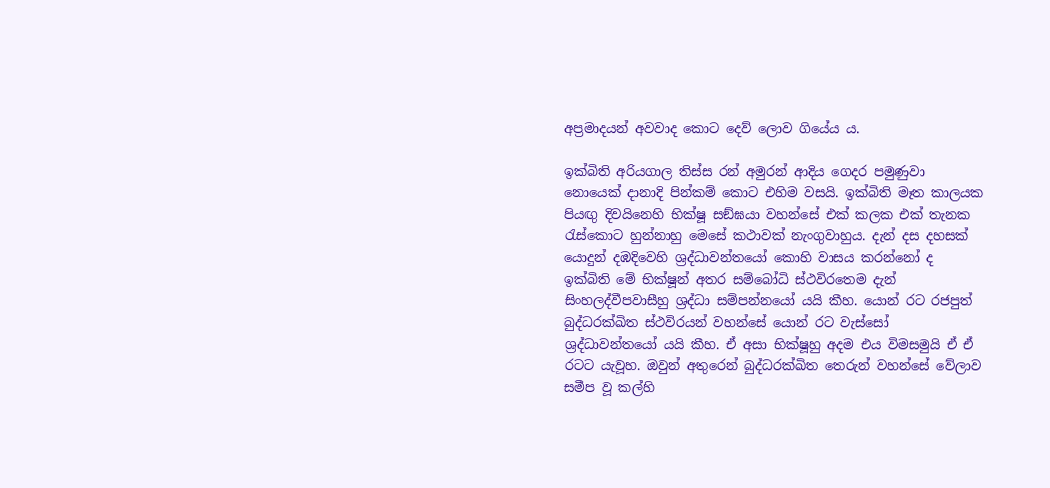අප්‍ර‍මාදයන් අවවාද කොට දෙව් ලොව ගියේය ය.

ඉක්බිති අරියගාල තිස්ස රන් අමුරන් ආදිය ගෙදර පමුණුවා නොයෙක් දානාදි පින්කම් කොට එහිම වසයි. ඉක්බිති මෑත කාලයක පියඟු දිවයිනෙහි භික්ෂූ සඞ්ඝයා වහන්සේ එක් කලක එක් තැනක රැස්කොට හුන්නාහු මෙසේ කථාවක් නැංගුවාහුය. දැන් දස දහසක් යොදුන් දඹදිවෙහි ශ්‍ර‍ද්ධාවන්තයෝ කොහි වාසය කරන්නෝ ද ඉක්බිති මේ භික්ෂූන් අතර සම්බෝධි ස්ථවිරතෙම දැන් සිංහලද්වීපවාසීහු ශ්‍ර‍ද්ධා සම්පන්නයෝ යයි කීහ. යොන් රට රජපුත් බුද්ධරක්ඛිත ස්ථවිරයන් වහන්සේ යොන් රට වැස්සෝ ශ්‍ර‍ද්ධාවන්තයෝ යයි කීහ. ඒ අසා භික්ෂූහු අදම එය විමසමුයි ඒ ඒ රටට යැවූහ. ඔවුන් අතුරෙන් බුද්ධරක්ඛිත තෙරුන් වහන්සේ වේලාව සමීප වූ කල්හි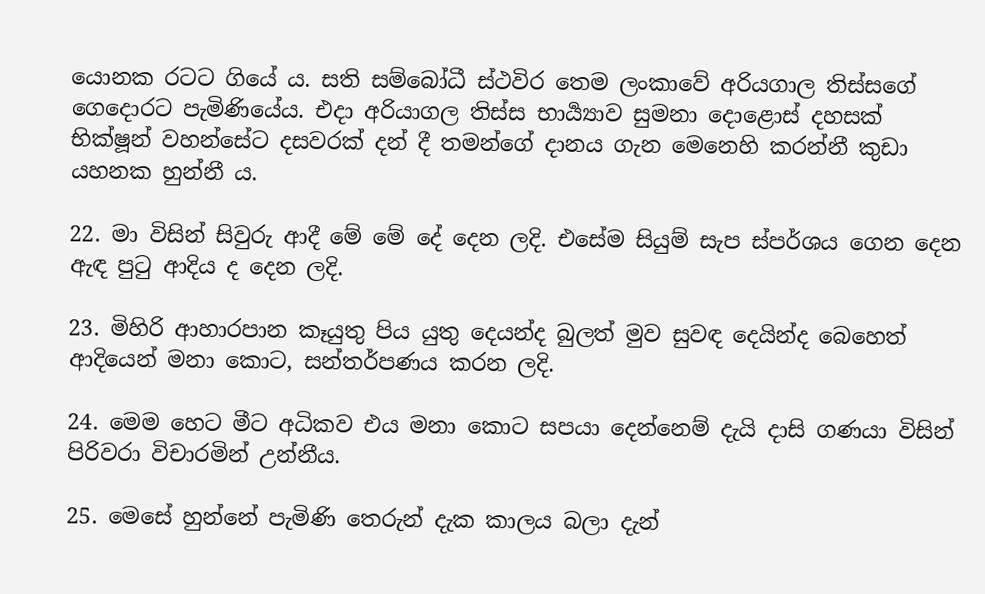යොනක රටට ගියේ ය. සති සම්බෝධී ස්ථවිර තෙම ලංකාවේ අරියගාල තිස්සගේ ගෙදොරට පැමිණියේය. එදා අරියාගල තිස්ස භාර්‍ය්‍යාව සුමනා දොළොස් දහසක් භික්ෂූන් වහන්සේට දසවරක් දන් දී තමන්ගේ දානය ගැන මෙනෙහි කරන්නී කුඩා යහනක හුන්නී ය.

22. මා විසින් සිවුරු ආදී මේ මේ දේ දෙන ලදි. එසේම සියුම් සැප ස්පර්ශය ගෙන දෙන ඇඳ පුටු ආදිය ද දෙන ලදි.

23. මිහිරි ආහාරපාන කෑයුතු පිය යුතු දෙයන්ද බුලත් මුව සුවඳ දෙයින්ද බෙහෙත් ආදියෙන් මනා කොට, සන්තර්පණය කරන ලදි.

24. මෙම හෙට මීට අධිකව එය මනා කොට සපයා දෙන්නෙම් දැයි දාසි ගණයා විසින් පිරිවරා විචාරමින් උන්නීය.

25. මෙසේ හුන්නේ පැමිණි තෙරුන් දැක කාලය බලා දැන්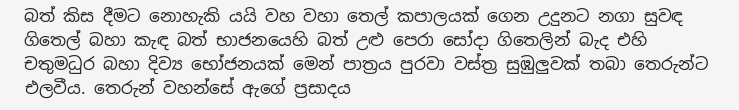බත් කිස දීමට නොහැකි යයි වහ වහා තෙල් කපාලයක් ගෙන උදුනට නගා සුවඳ ගිතෙල් බහා කැඳ බත් භාජනයෙහි බත් උළු පෙරා සෝදා ගිතෙලින් බැද එහි චතුමධුර බහා දිව්‍ය භෝජනයක් මෙන් පාත්‍ර‍ය පුරවා වස්ත්‍ර‍ සුඹුලුවක් තබා තෙරුන්ට එලවීය. තෙරුන් වහන්සේ ඇගේ ප්‍ර‍සාදය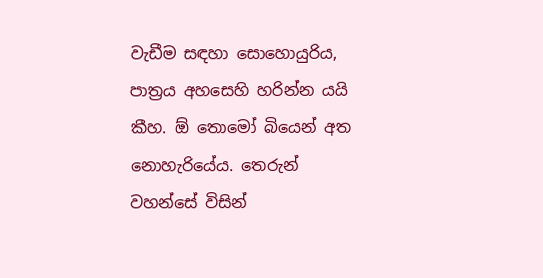වැඩීම සඳහා සොහොයුරිය, පාත්‍ර‍ය අහසෙහි හරින්න යයි කීහ. ඕ තොමෝ බියෙන් අත නොහැරියේය. තෙරුන් වහන්සේ විසින්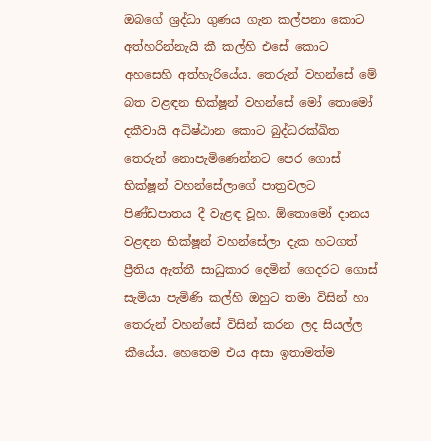ඔබගේ ශ්‍ර‍ද්ධා ගුණය ගැන කල්පනා කොට අත්හරින්නැයි කී කල්හි එසේ කොට අහසෙහි අත්හැරියේය. තෙරුන් වහන්සේ මේ බත වළඳන භික්ෂූන් වහන්සේ මෝ තොමෝ දකීවායි අධිෂ්ඨාන කොට බුද්ධරක්ඛිත තෙරුන් නොපැමිණෙන්නට පෙර ගොස් භික්ෂූන් වහන්සේලාගේ පාත්‍ර‍වලට පිණ්ඩපාතය දී වැළඳ වූහ. ඕතොමෝ දානය වළඳන භික්ෂූන් වහන්සේලා දැක හටගත් ප්‍රීතිය ඇත්තී සාධුකාර දෙමින් ගෙදරට ගොස් සැමියා පැමිණි කල්හි ඔහුට තමා විසින් හා තෙරුන් වහන්සේ විසින් කරන ලද සියල්ල කීයේය. හෙතෙම එය අසා ඉතාමත්ම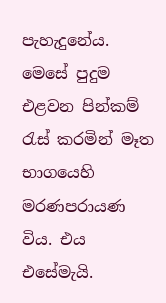පැහැදුනේය. මෙසේ පුදුම එළවන පින්කම් රැස් කරමින් මෑත භාගයෙහි මරණපරායණ විය. එය එසේමැයි.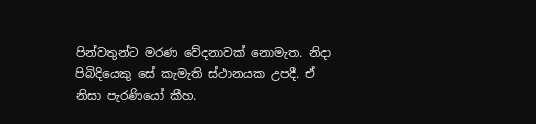පින්වතුන්ට මරණ වේදනාවක් නොමැත. නිදා පිබිදියෙකු සේ කැමැති ස්ථානයක උපදී. ඒ නිසා පැරණියෝ කීහ.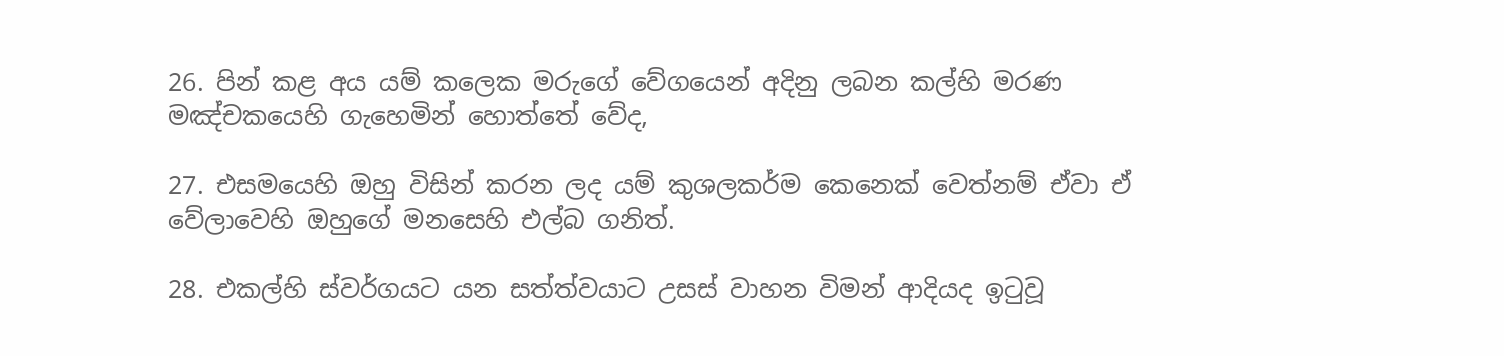26. පින් කළ අය යම් කලෙක මරුගේ වේගයෙන් අදිනු ලබන කල්හි මරණ මඤ්චකයෙහි ගැහෙමින් හොත්තේ වේද,

27. එසමයෙහි ඔහු විසින් කරන ලද යම් කුශලකර්ම කෙනෙක් වෙත්නම් ඒවා ඒ වේලාවෙහි ඔහුගේ මනසෙහි එල්බ ගනිත්.

28. එකල්හි ස්වර්ගයට යන සත්ත්වයාට උසස් වාහන විමන් ආදියද ඉටුවූ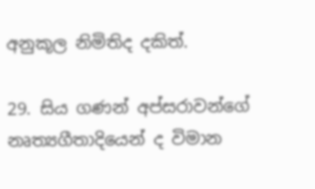අනුකූල නිමිතිද දකිත්.

29. සිය ගණන් අප්සරාවන්ගේ නෘත්‍යගීතාදියෙන් ද විමාන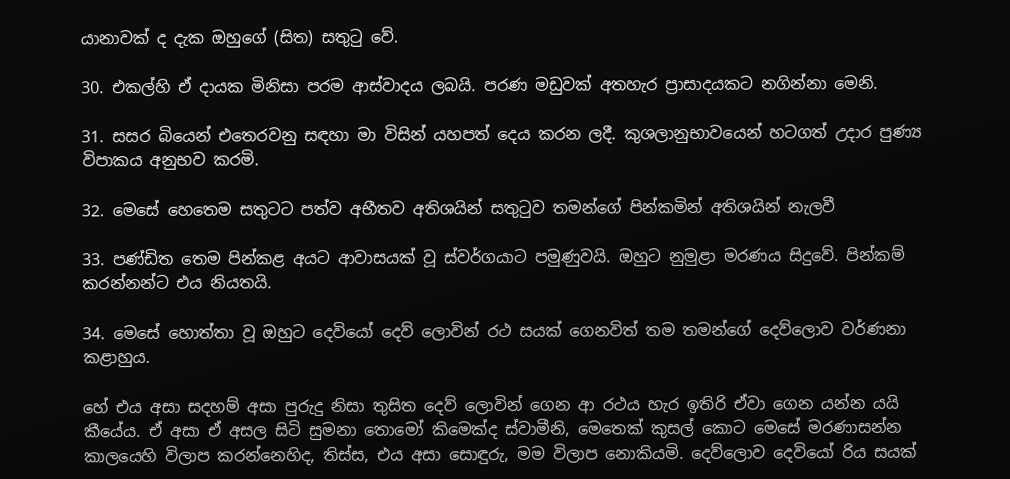යානාවක් ද දැක ඔහුගේ (සිත) සතුටු වේ.

30. එකල්හි ඒ දායක මිනිසා පරම ආස්වාදය ලබයි. පරණ මඩුවක් අතහැර ප්‍රාසාදයකට නගින්නා මෙනි.

31. සසර බියෙන් එතෙරවනු සඳහා මා විසින් යහපත් දෙය කරන ලදී. කුශලානුභාවයෙන් හටගත් උදාර පුණ්‍ය විපාකය අනුභව කරමි.

32. මෙසේ හෙතෙම සතුටට පත්ව අභීතව අතිශයින් සතුටුව තමන්ගේ පින්කමින් අතිශයින් නැලවී

33. පණ්ඩිත තෙම පින්කළ අයට ආවාසයක් වූ ස්වර්ගයාට පමුණුවයි. ඔහුට නුමුළා මරණය සිදුවේ. පින්කම් කරන්නන්ට එය නියතයි.

34. මෙසේ හොත්තා වූ ඔහුට දෙවියෝ දෙව් ලොවින් රථ සයක් ගෙනවිත් තම තමන්ගේ දෙව්ලොව වර්ණනා කළාහුය.

හේ එය අසා සදහම් අසා පුරුදු නිසා තුසිත දෙව් ලොවින් ගෙන ආ රථය හැර ඉතිරි ඒවා ගෙන යන්න යයි කීයේය. ඒ අසා ඒ අසල සිටි සුමනා තොමෝ කිමෙක්ද ස්වාමීනි, මෙතෙක් කුසල් කොට මෙසේ මරණාසන්න කාලයෙහි විලාප කරන්නෙහිද, තිස්ස, එය අසා සොඳුරු, මම විලාප නොකියමි. දෙව්ලොව දෙවියෝ රිය සයක්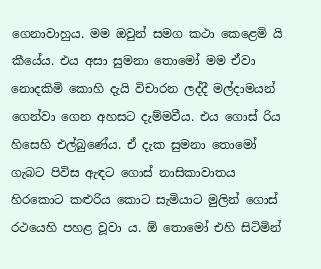ගෙනාවාහුය. මම ඔවුන් සමග කථා කෙළෙමි යි කීයේය. එය අසා සුමනා තොමෝ මම ඒවා නොදකිමි කොහි දැයි විචාරන ලද්දී මල්දාමයන් ගෙන්වා ගෙන අහසට දැම්මවීය. එය ගොස් රිය හිසෙහි එල්බුණේය. ඒ දැක සුමනා තොමෝ ගැබට පිවිස ඇඳට ගොස් නාසිකාවාතය හිරකොට කළුරිය කොට සැමියාට මුලින් ගොස් රථයෙහි පහළ වූවා ය. ඕ තොමෝ එහි සිටිමින්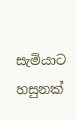සැමියාට හසුනක්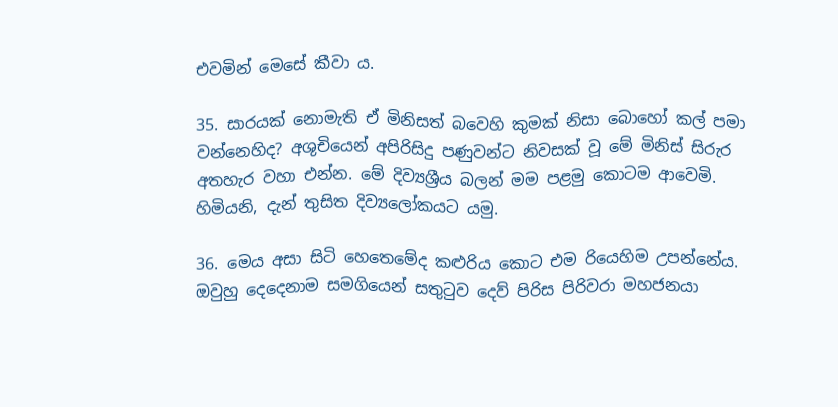එවමින් මෙසේ කීවා ය.

35. සාරයක් නොමැති ඒ මිනිසත් බවෙහි කුමක් නිසා බොහෝ කල් පමා වන්නෙහිද? අශුචියෙන් අපිරිසිදු පණුවන්ට නිවසක් වූ මේ මිනිස් සිරුර අතහැර වහා එන්න. මේ දිව්‍යශ්‍රීය බලන් මම පළමු කොටම ආවෙමි. හිමියනි, දැන් තුසිත දිව්‍යලෝකයට යමු.

36. මෙය අසා සිටි හෙතෙමේද කළුරිය කොට එම රියෙහිම උපන්නේය. ඔවුහු දෙදෙනාම සමගියෙන් සතුටුව දෙව් පිරිස පිරිවරා මහජනයා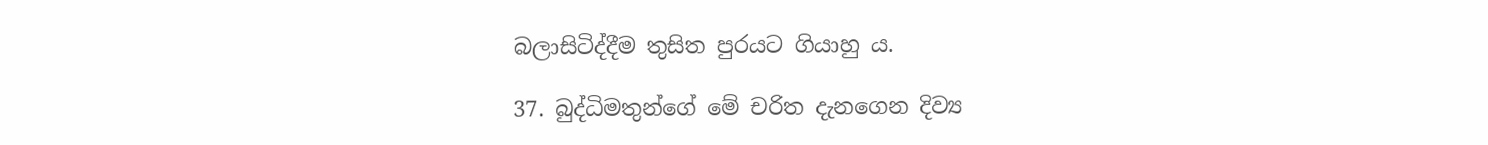බලාසිටිද්දීම තුසිත පුරයට ගියාහු ය.

37. බුද්ධිමතුන්ගේ මේ චරිත දැනගෙන දිව්‍ය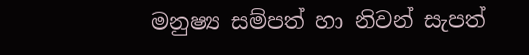මනුෂ්‍ය සම්පත් හා නිවන් සැපත්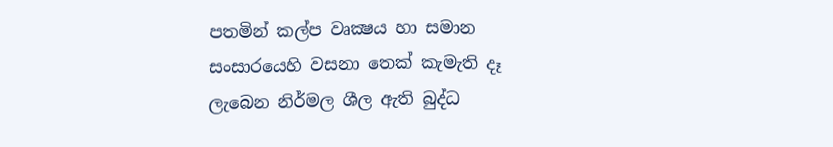පතමින් කල්ප වෘක්‍ෂය හා සමාන සංසාරයෙහි වසනා තෙක් කැමැති දෑ ලැබෙන නිර්මල ශීල ඇති බුද්ධ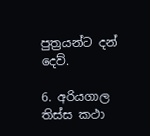පුත්‍ර‍යන්ට දන් දෙව්.

6. අරියගාල තිස්ස කථා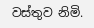වස්තුව නිමි.